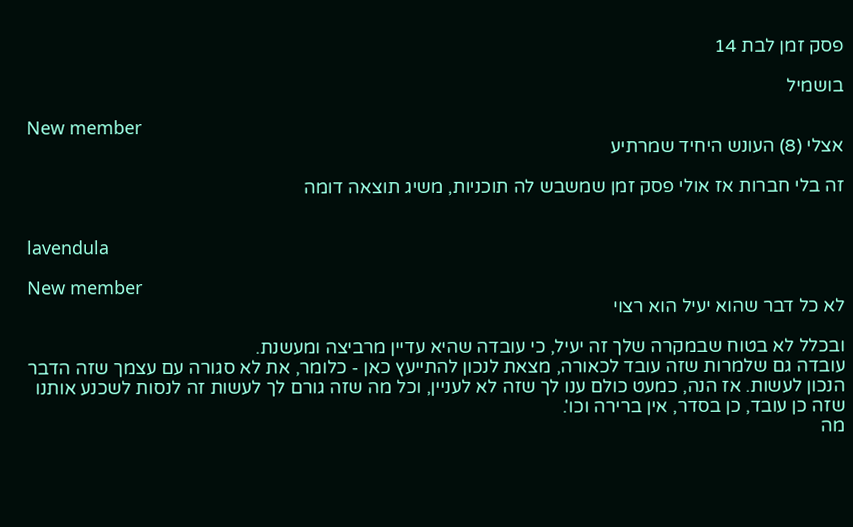פסק זמן לבת 14

בושמיל

New member
אצלי (8) העונש היחיד שמרתיע

זה בלי חברות אז אולי פסק זמן שמשבש לה תוכניות, משיג תוצאה דומה


lavendula

New member
לא כל דבר שהוא יעיל הוא רצוי

ובכלל לא בטוח שבמקרה שלך זה יעיל, כי עובדה שהיא עדיין מרביצה ומעשנת.
עובדה גם שלמרות שזה עובד לכאורה, מצאת לנכון להתייעץ כאן - כלומר, את לא סגורה עם עצמך שזה הדבר הנכון לעשות. אז הנה, כמעט כולם ענו לך שזה לא לעניין, וכל מה שזה גורם לך לעשות זה לנסות לשכנע אותנו שזה כן עובד, כן בסדר, אין ברירה וכו'.
מה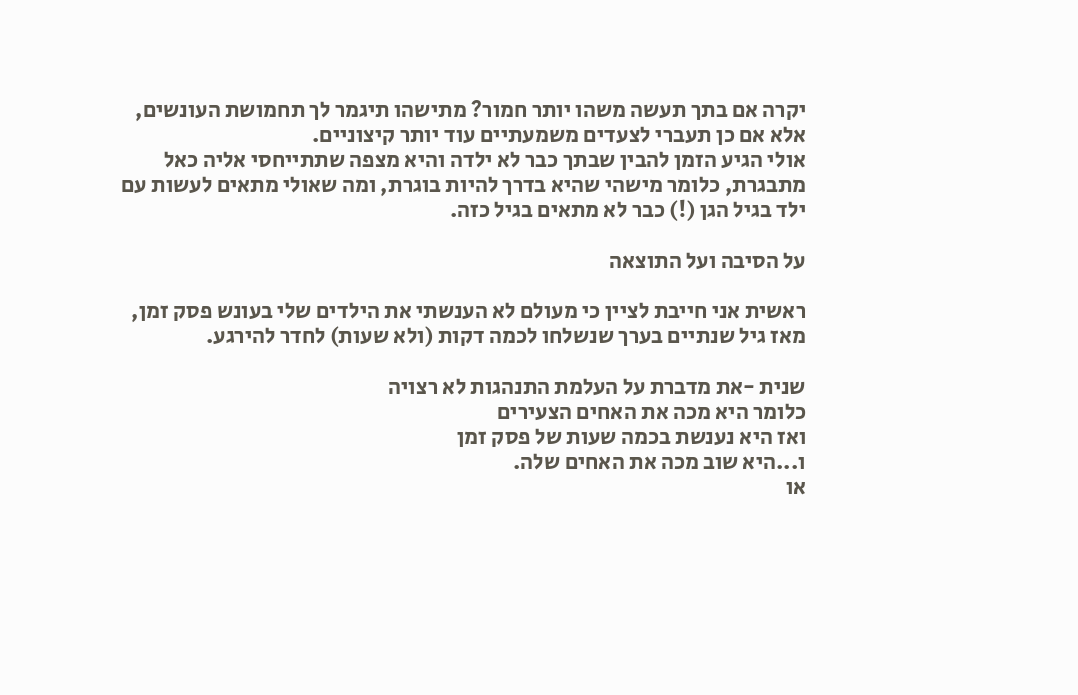יקרה אם בתך תעשה משהו יותר חמור? מתישהו תיגמר לך תחמושת העונשים, אלא אם כן תעברי לצעדים משמעתיים עוד יותר קיצוניים.
אולי הגיע הזמן להבין שבתך כבר לא ילדה והיא מצפה שתתייחסי אליה כאל מתבגרת, כלומר מישהי שהיא בדרך להיות בוגרת, ומה שאולי מתאים לעשות עם ילד בגיל הגן (!) כבר לא מתאים בגיל כזה.

על הסיבה ועל התוצאה

ראשית אני חייבת לציין כי מעולם לא הענשתי את הילדים שלי בעונש פסק זמן, מאז גיל שנתיים בערך שנשלחו לכמה דקות (ולא שעות) לחדר להירגע.

שנית -את מדברת על העלמת התנהגות לא רצויה
כלומר היא מכה את האחים הצעירים
ואז היא נענשת בכמה שעות של פסק זמן
ו...היא שוב מכה את האחים שלה.
או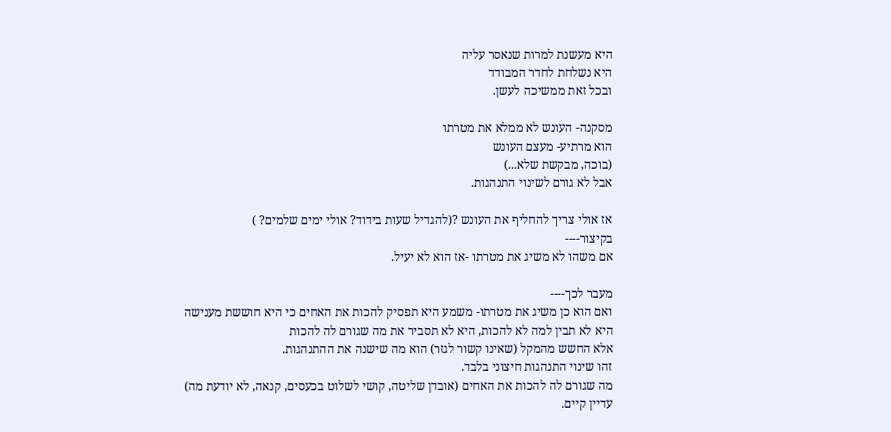היא מעשנת למרות שנאסר עליה
היא נשלחת לחדר המבודד
ובכל זאת ממשיכה לעשן.

מסקנה- העונש לא ממלא את מטרתו
הוא מרתיע- מעצם העונש
(בוכה, מבקשת שלא...)
אבל לא גורם לשינוי התנהגות.

אז אולי צריך להחליף את העונש ?(להגדיל שעות בידוד? אולי ימים שלמים? )
בקיצור----
אם משהו לא משיג את מטרתו -אז הוא לא יעיל.

מעבר לכך----
ואם הוא כן משיג את מטרתו- משמע היא תפסיק להכות את האחים כי היא חוששת מענישה
היא לא תבין למה לא להכות, היא לא תסביר את מה שגורם לה להכות
אלא החשש מהמקל (שאינו קשור לגזר) הוא מה שישנה את ההתנהגות.
זהו שינוי התנהגות חיצוני בלבד.
מה שגורם לה להכות את האחים (אובדן שליטה, קושי לשלוט בכעסים, קנאה, לא יודעת מה)
עדיין קיים.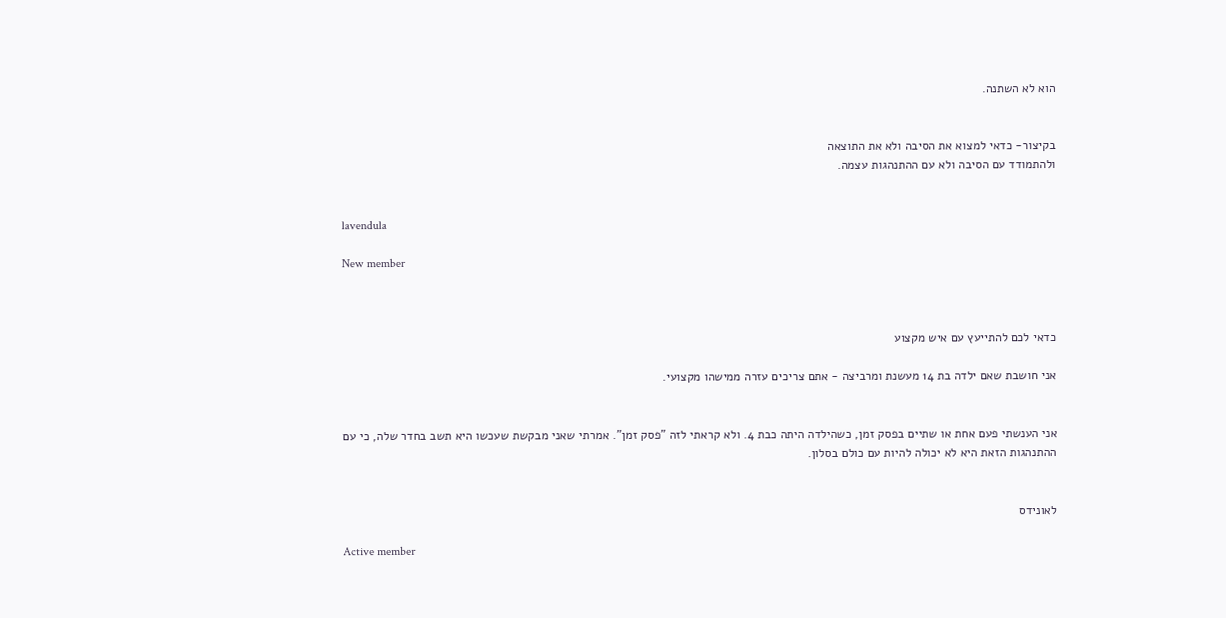הוא לא השתנה.


בקיצור- כדאי למצוא את הסיבה ולא את התוצאה
ולהתמודד עם הסיבה ולא עם ההתנהגות עצמה.


lavendula

New member



כדאי לכם להתייעץ עם איש מקצוע

אני חושבת שאם ילדה בת 14 מעשנת ומרביצה - אתם צריכים עזרה ממישהו מקצועי.


אני הענשתי פעם אחת או שתיים בפסק זמן, כשהילדה היתה כבת 4. ולא קראתי לזה "פסק זמן". אמרתי שאני מבקשת שעכשו היא תשב בחדר שלה, כי עם ההתנהגות הזאת היא לא יכולה להיות עם כולם בסלון.


לאונידס

Active member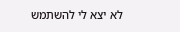לא יצא לי להשתמש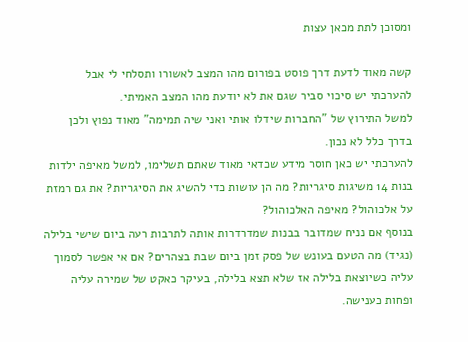ומסוכן לתת מכאן עצות

קשה מאוד לדעת דרך פוסט בפורום מהו המצב לאשורו ותסלחי לי אבל להערכתי יש סיכוי סביר שגם את לא יודעת מהו המצב האמיתי.
למשל התירוץ של "החברות שידלו אותי ואני שיה תמימה" מאוד נפוץ ולכן בדרך כלל לא נכון.
להערכתי יש כאן חוסר מידע שכדאי מאוד שאתם תשלימו, למשל מאיפה ילדות בנות 14 משיגות סיגריות? מה הן עושות כדי להשיג את הסיגריות? את גם רמזת על אלכוהול? מאיפה האלכוהול?
בנוסף אם נניח שמדובר בבנות שמדרדרות אותה לתרבות רעה ביום שישי בלילה (נגיד) מה הטעם בעונש של פסק זמן ביום שבת בצהרים? אם אי אפשר לסמוך עליה כשיוצאת בלילה אז שלא תצא בלילה, בעיקר כאקט של שמירה עליה ופחות כענישה.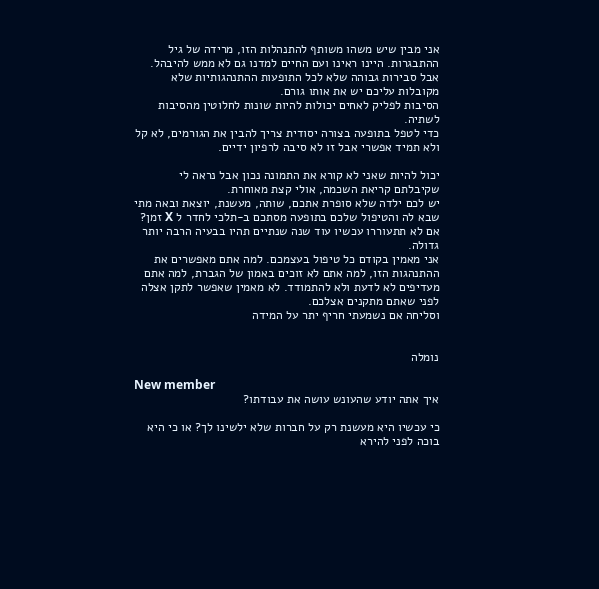אני מבין שיש משהו משותף להתנהלות הזו, מרידה של גיל ההתבגרות. היינו ראינו ועם החיים למדנו גם לא ממש להיבהל.
אבל סבירות גבוהה שלא לכל התופעות ההתנהגותיות שלא מקובלות עליכם יש את אותו גורם.
הסיבות לפליק לאחים יכולות להיות שונות לחלוטין מהסיבות לשתיה.
כדי לטפל בתופעה בצורה יסודית צריך להבין את הגורמים, לא קל ולא תמיד אפשרי אבל זו לא סיבה לרפיון ידיים.

יכול להיות שאני לא קורא את התמונה נכון אבל נראה לי שקיבלתם קריאת השכמה, אולי קצת מאוחרת.
יש לכם ילדה שלא סופרת אתכם, שותה, מעשנת, יוצאת ובאה מתי שבא לה והטיפול שלכם בתופעה מסתכם ב-תלכי לחדר ל X זמן?
אם לא תתעוררו עכשיו עוד שנה שנתיים תהיו בבעיה הרבה יותר גדולה.
אני מאמין בקודם כל טיפול בעצמכם. למה אתם מאפשרים את ההתנהגות הזו, למה אתם לא זוכים באמון של הגברת, למה אתם מעדיפים לא לדעת ולא להתמודד. לא מאמין שאפשר לתקן אצלה לפני שאתם מתקנים אצלכם.
וסליחה אם נשמעתי חריף יתר על המידה


נומלה

New member
איך אתה יודע שהעונש עושה את עבודתו?

כי עכשיו היא מעשנת רק על חברות שלא ילשינו לך? או כי היא בוכה לפני להירא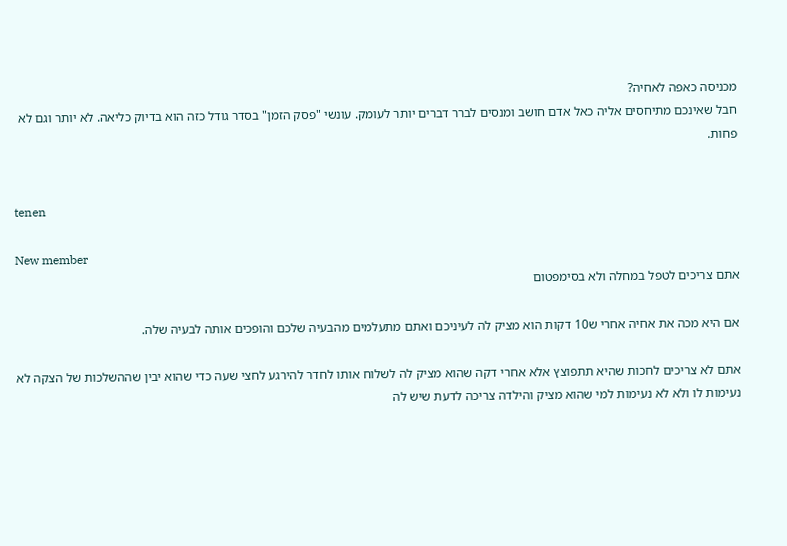מכניסה כאפה לאחיה?
חבל שאינכם מתיחסים אליה כאל אדם חושב ומנסים לברר דברים יותר לעומק. עונשי "פסק הזמן" בסדר גודל כזה הוא בדיוק כליאה. לא יותר וגם לא פחות.


tenen

New member
אתם צריכים לטפל במחלה ולא בסימפטום

אם היא מכה את אחיה אחרי ש10 דקות הוא מציק לה לעיניכם ואתם מתעלמים מהבעיה שלכם והופכים אותה לבעיה שלה.

אתם לא צריכים לחכות שהיא תתפוצץ אלא אחרי דקה שהוא מציק לה לשלוח אותו לחדר להירגע לחצי שעה כדי שהוא יבין שההשלכות של הצקה לא נעימות לו ולא לא נעימות למי שהוא מציק והילדה צריכה לדעת שיש לה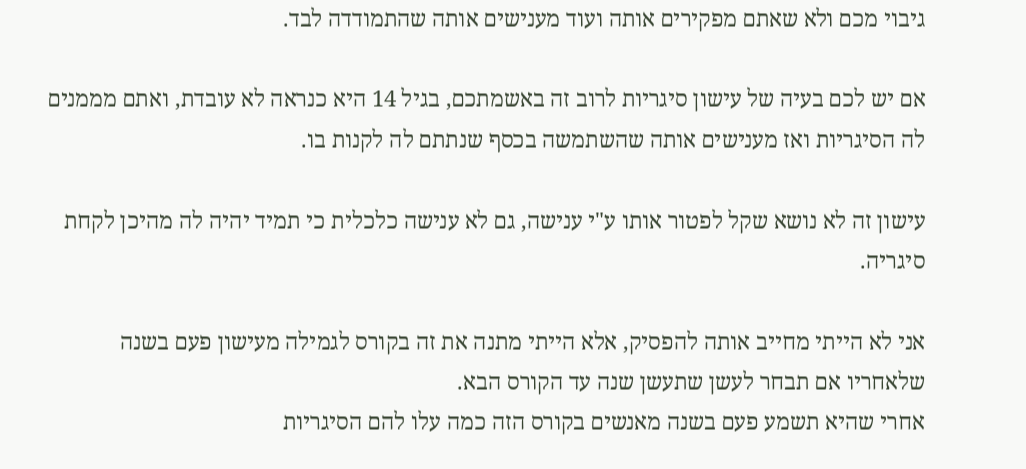גיבוי מכם ולא שאתם מפקירים אותה ועוד מענישים אותה שהתמודדה לבד.

אם יש לכם בעיה של עישון סיגריות לרוב זה באשמתכם, בגיל 14 היא כנראה לא עובדת, ואתם מממנים לה הסיגריות ואז מענישים אותה שהשתמשה בכסף שנתתם לה לקנות בו.

עישון זה לא נושא שקל לפטור אותו ע"י ענישה, גם לא ענישה כלכלית כי תמיד יהיה לה מהיכן לקחת סיגריה.

אני לא הייתי מחייב אותה להפסיק, אלא הייתי מתנה את זה בקורס לגמילה מעישון פעם בשנה שלאחריו אם תבחר לעשן שתעשן שנה עד הקורס הבא.
אחרי שהיא תשמע פעם בשנה מאנשים בקורס הזה כמה עלו להם הסיגריות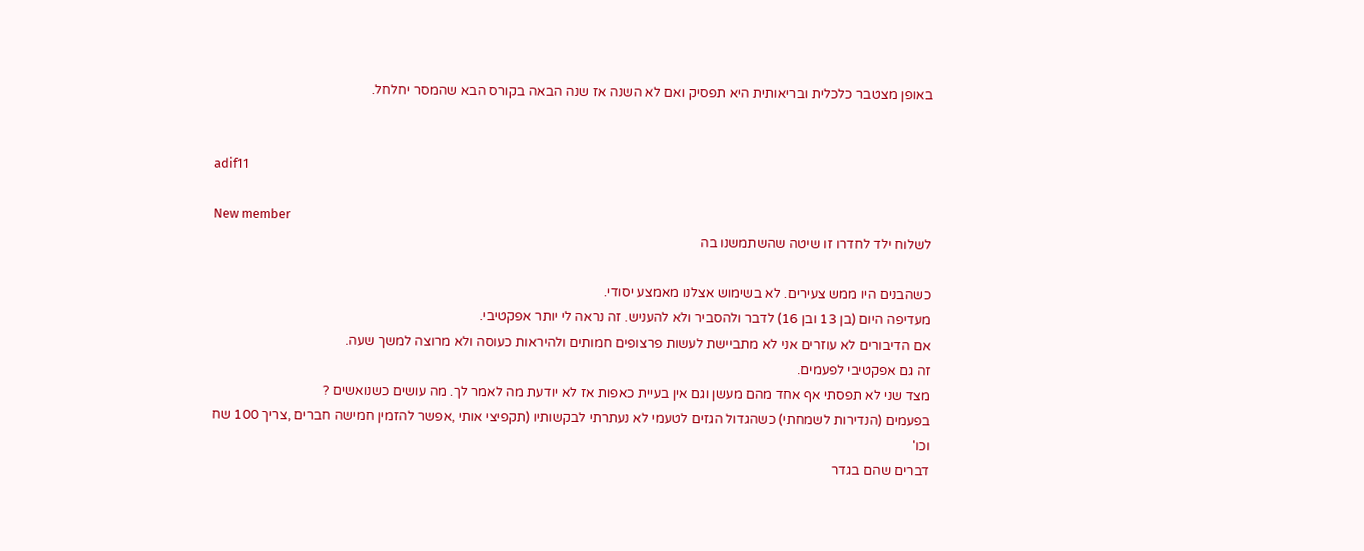באופן מצטבר כלכלית ובריאותית היא תפסיק ואם לא השנה אז שנה הבאה בקורס הבא שהמסר יחלחל.


adif11

New member
לשלוח ילד לחדרו זו שיטה שהשתמשנו בה

כשהבנים היו ממש צעירים. לא בשימוש אצלנו מאמצע יסודי.
מעדיפה היום (בן 13 ובן 16) לדבר ולהסביר ולא להעניש. זה נראה לי יותר אפקטיבי.
אם הדיבורים לא עוזרים אני לא מתביישת לעשות פרצופים חמותים ולהיראות כעוסה ולא מרוצה למשך שעה.
זה גם אפקטיבי לפעמים.
מצד שני לא תפסתי אף אחד מהם מעשן וגם אין בעיית כאפות אז לא יודעת מה לאמר לך. מה עושים כשנואשים ?
בפעמים (הנדירות לשמחתי) כשהגדול הגזים לטעמי לא נעתרתי לבקשותיו (תקפיצי אותי ,אפשר להזמין חמישה חברים ,צריך 100 שח וכו'
דברים שהם בגדר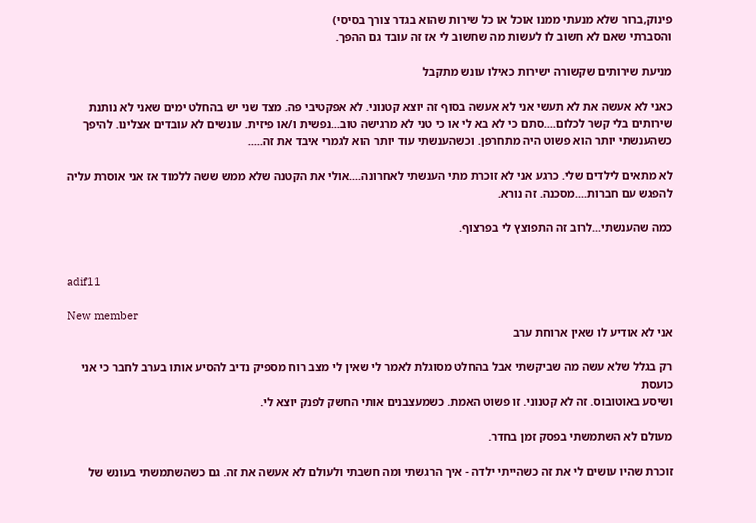פינוק,ברור שלא מנעתי ממנו אוכל או כל שירות שהוא בגדר צורך בסיסי)
והסברתי שאם לא חשוב לו לעשות מה שחשוב לי אז זה עובד גם ההפך.

מניעת שירותים שקשורה ישירות כאילו עונש מתקבל

כאני לא אעשה את לא תעשי אני לא אעשה בסוף זה יוצא קטנוני. לא אפקטיבי פה. מצד שני יש בהחלט ימים שאני לא נותנת שירותים בלי קשר לכלום....סתם כי לא בא לי או כי טני לא מרגישה טוב...נפשית ו/או פיזית. עונשים לא עובדים אצלינו. להיפך כשהענשתי יותר הוא פשוט היה מתחרפן. וכשהענשתי עוד יותר הוא לגמרי איבד את זה.....

לא מתאים לילדים שלי. כרגע אני לא זוכרת מתי הענשתי לאחרונה....אולי את הקטנה שלא ממש ששה ללמוד אז אני אוסרת עליה להפגש עם חברות....מסכנה. זה נורא.

כמה שהענשתי...לרוב זה התפוצץ לי בפרצוף.


adif11

New member
אני לא אודיע לו שאין ארוחת ערב

רק בגלל שלא עשה מה שביקשתי אבל בהחלט מסוגלת לאמר לי שאין לי מצב רוח מספיק נדיב להסיע אותו בערב לחבר כי אני כועסת
ושיסע באוטובוס. זה לא קטנוני. זו פשוט האמת. כשמעצבנים אותי החשק לפנק יוצא לי.

מעולם לא השתמשתי בפסק זמן בחדר.

זוכרת שהיו עושים לי את זה כשהייתי ילדה - איך הרגשתי ומה חשבתי ולעולם לא אעשה את זה. גם כשהשתמשתי בעונש של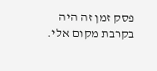פסק זמן זה היה בקרבת מקום אלי.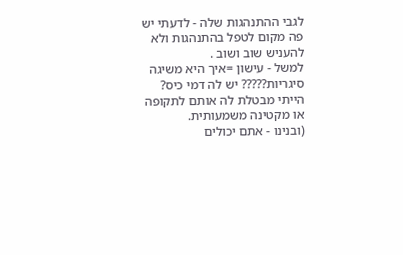לגבי ההתנהגות שלה - לדעתי יש פה מקום לטפל בהתנהגות ולא להעניש שוב ושוב .
למשל - עישון =איך היא משיגה סיגריות????? יש לה דמי כיס? הייתי מבטלת לה אותם לתקופה או מקטינה משמעותית.
(ובנינו - אתם יכולים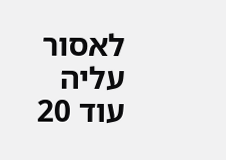לאסור עליה עוד 20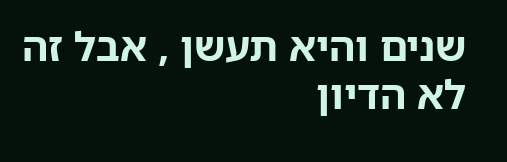שנים והיא תעשן , אבל זה לא הדיון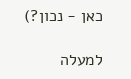כאן - נכון?)

למעלה